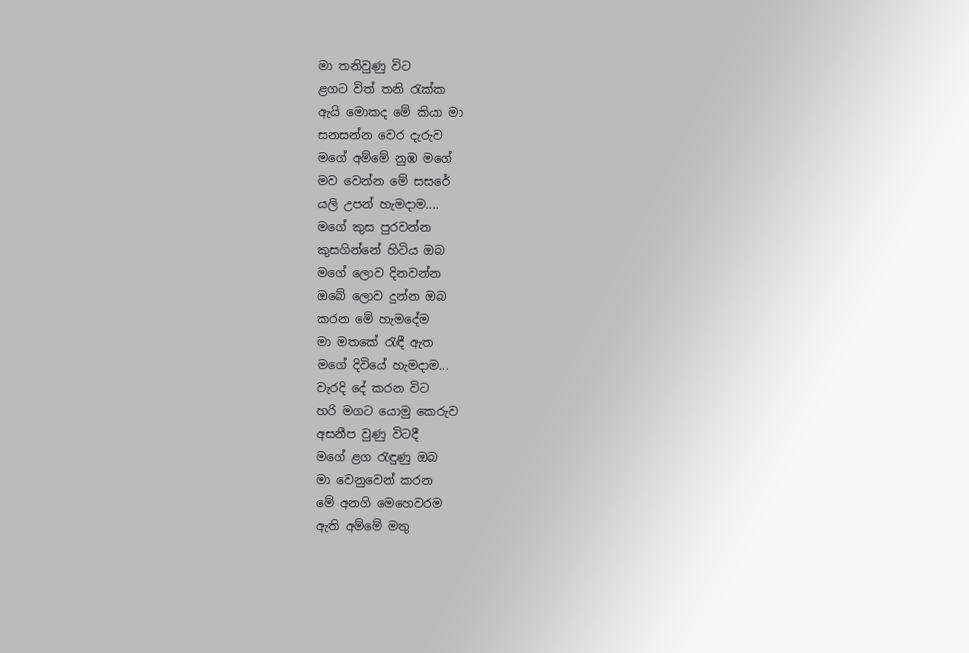මා තනිවුණු විට
ළගට විත් තනි රැක්ක
ඇයි මොකද මේ කියා මා
සනසන්න වෙර දැරුව
මගේ අම්මේ නුඹ මගේ
මව වෙන්න මේ සසරේ
යලි උපන් හැමදාම....
මගේ කුස පුරවන්න
කුසගින්නේ හිටිය ඔබ
මගේ ලොව දිනවන්න
ඔබේ ලොව දුන්න ඔබ
කරන මේ හැමදේම
මා මතකේ රැඳී ඇත
මගේ දිවියේ හැමදාම...
වැරදි දේ කරන විට
හරි මගට යොමු කෙරුව
අසනීප වුණු විටදී
මගේ ළග රැඳුණු ඔබ
මා වෙනුවෙන් කරන
මේ අනගි මෙහෙවරම
ඇති අම්මේ මතු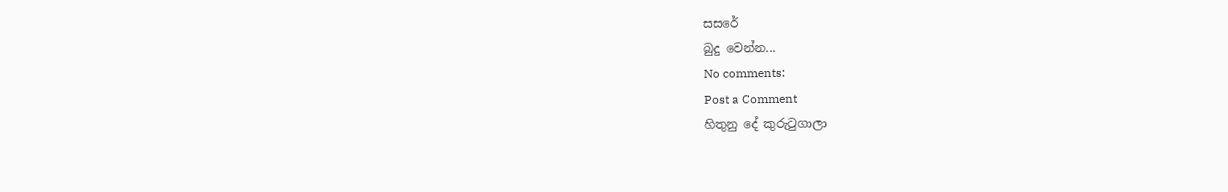සසරේ
බුදු වෙන්න...
No comments:
Post a Comment
හිතුනු දේ කුරුටුගාලා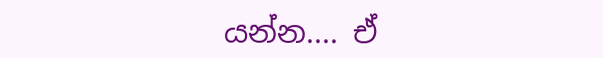යන්න.... ඒ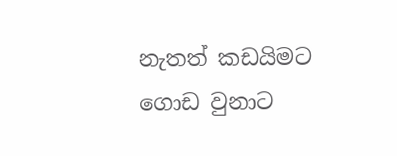නැතත් කඩයිමට ගොඩ වුනාට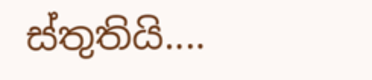ස්තුතියි....